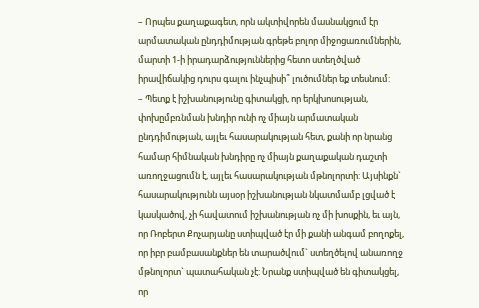– Որպես քաղաքագետ, որն ակտիվորեն մասնակցում էր արմատական ընդդիմության գրեթե բոլոր միջոցառումներին, մարտի 1-ի իրադարձություններից հետո ստեղծված իրավիճակից դուրս գալու ինչպիսի՞ լուծումներ եք տեսնում:
– Պետք է իշխանությունը գիտակցի, որ երկխոսության, փոխըմբռնման խնդիր ունի ոչ միայն արմատական ընդդիմության, այլեւ հասարակության հետ, քանի որ նրանց համար հիմնական խնդիրը ոչ միայն քաղաքական դաշտի առողջացումն է, այլեւ հասարակության մթնոլորտի: Այսինքն` հասարակությունն այսօր իշխանության նկատմամբ լցված է կասկածով, չի հավատում իշխանության ոչ մի խոսքին, եւ այն, որ Ռոբերտ Քոչարյանը ստիպված էր մի քանի անգամ բողոքել, որ իբր բամբասանքներ են տարածվում` ստեղծելով անառողջ մթնոլորտ` պատահական չէ: Նրանք ստիպված են գիտակցել, որ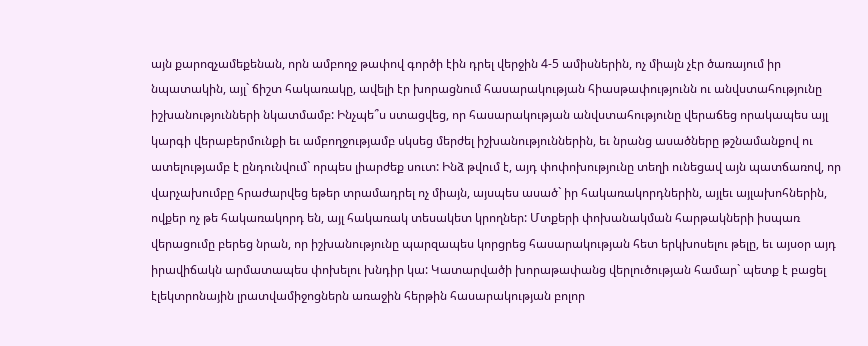այն քարոզչամեքենան, որն ամբողջ թափով գործի էին դրել վերջին 4-5 ամիսներին, ոչ միայն չէր ծառայում իր նպատակին, այլ` ճիշտ հակառակը, ավելի էր խորացնում հասարակության հիասթափությունն ու անվստահությունը իշխանությունների նկատմամբ: Ինչպե՞ս ստացվեց, որ հասարակության անվստահությունը վերաճեց որակապես այլ կարգի վերաբերմունքի եւ ամբողջությամբ սկսեց մերժել իշխանություններին, եւ նրանց ասածները թշնամանքով ու ատելությամբ է ընդունվում` որպես լիարժեք սուտ: Ինձ թվում է, այդ փոփոխությունը տեղի ունեցավ այն պատճառով, որ վարչախումբը հրաժարվեց եթեր տրամադրել ոչ միայն, այսպես ասած` իր հակառակորդներին, այլեւ այլախոհներին, ովքեր ոչ թե հակառակորդ են, այլ հակառակ տեսակետ կրողներ: Մտքերի փոխանակման հարթակների իսպառ վերացումը բերեց նրան, որ իշխանությունը պարզապես կորցրեց հասարակության հետ երկխոսելու թելը, եւ այսօր այդ իրավիճակն արմատապես փոխելու խնդիր կա: Կատարվածի խորաթափանց վերլուծության համար` պետք է բացել էլեկտրոնային լրատվամիջոցներն առաջին հերթին հասարակության բոլոր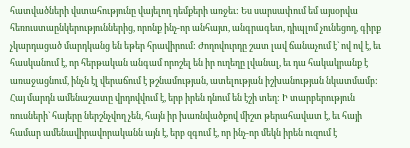հատվածների վստահությունը վայելող դեմքերի առջեւ: Ես սարսափում եմ այսօրվա հեռուստաընկերություններից, որոնք ինչ-որ անհայտ, անգրագետ, դիպլոմ չունեցող, գիրք չկարդացած մարդկանց են եթեր հրավիրում: Ժողովուրդը շատ լավ ճանաչում է` ով ով է, եւ հասկանում է, որ հերթական անգամ որոշել են իր ուղեղը լվանալ, եւ դա հակակրանք է առաջացնում, ինչն էլ վերաճում է թշնամության, ատելության իշխանության նկատմամբ: Հայ մարդն ամենաշատը վրդովվում է, երբ իրեն դնում են էշի տեղ: Ի տարբերություն ռուսների` հայերը ներշնչվող չեն, հայն իր խառնվածքով միշտ թերահավատ է, եւ հայի համար ամենավիրավորականն այն է, երբ զգում է, որ ինչ-որ մեկն իրեն ուզում է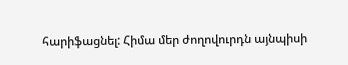հարիֆացնել: Հիմա մեր ժողովուրդն այնպիսի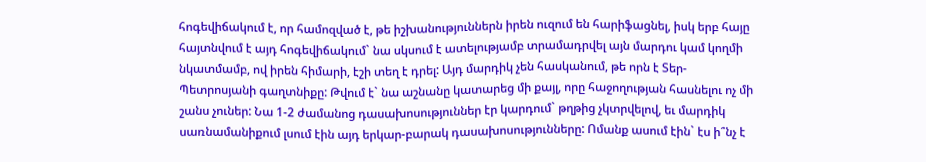հոգեվիճակում է, որ համոզված է, թե իշխանություններն իրեն ուզում են հարիֆացնել, իսկ երբ հայը հայտնվում է այդ հոգեվիճակում` նա սկսում է ատելությամբ տրամադրվել այն մարդու կամ կողմի նկատմամբ, ով իրեն հիմարի, էշի տեղ է դրել: Այդ մարդիկ չեն հասկանում, թե որն է Տեր-Պետրոսյանի գաղտնիքը: Թվում է` նա աշնանը կատարեց մի քայլ, որը հաջողության հասնելու ոչ մի շանս չուներ: Նա 1-2 ժամանոց դասախոսություններ էր կարդում` թղթից չկտրվելով, եւ մարդիկ սառնամանիքում լսում էին այդ երկար-բարակ դասախոսությունները: Ոմանք ասում էին` էս ի՞նչ է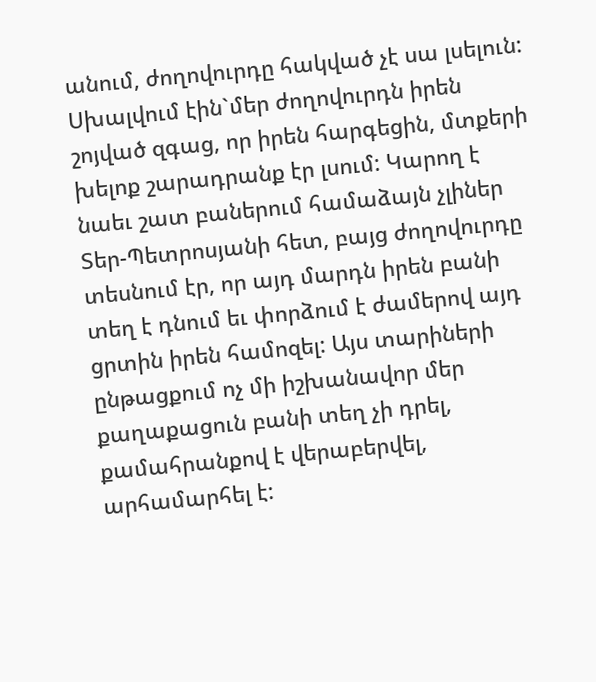անում, ժողովուրդը հակված չէ սա լսելուն: Սխալվում էին`մեր ժողովուրդն իրեն շոյված զգաց, որ իրեն հարգեցին, մտքերի խելոք շարադրանք էր լսում: Կարող է նաեւ շատ բաներում համաձայն չլիներ Տեր-Պետրոսյանի հետ, բայց ժողովուրդը տեսնում էր, որ այդ մարդն իրեն բանի տեղ է դնում եւ փորձում է ժամերով այդ ցրտին իրեն համոզել: Այս տարիների ընթացքում ոչ մի իշխանավոր մեր քաղաքացուն բանի տեղ չի դրել, քամահրանքով է վերաբերվել, արհամարհել է: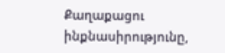Քաղաքացու ինքնասիրությունը,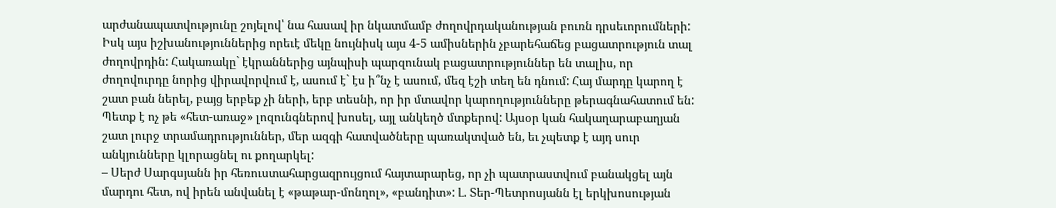արժանապատվությունը շոյելով՝ նա հասավ իր նկատմամբ ժողովրդականության բուռն դրսեւորումների: Իսկ այս իշխանություններից որեւէ մեկը նույնիսկ այս 4-5 ամիսներին չբարեհաճեց բացատրություն տալ ժողովրդին: Հակառակը` էկրաններից այնպիսի պարզունակ բացատրություններ են տալիս, որ ժողովուրդը նորից վիրավորվում է, ասում է` էս ի՞նչ է ասում, մեզ էշի տեղ են դնում: Հայ մարդը կարող է շատ բան ներել, բայց երբեք չի ների, երբ տեսնի, որ իր մտավոր կարողությունները թերագնահատում են: Պետք է ոչ թե «հետ-առաջ» լոզունգներով խոսել, այլ անկեղծ մտքերով: Այսօր կան հակաղարաբաղյան շատ լուրջ տրամադրություններ, մեր ազգի հատվածները պառակտված են, եւ չպետք է այդ սուր անկյունները կլորացնել ու քողարկել:
– Սերժ Սարգսյանն իր հեռուստահարցազրույցում հայտարարեց, որ չի պատրաստվում բանակցել այն մարդու հետ, ով իրեն անվանել է «թաթար-մոնղոլ», «բանդիտ»: Լ. Տեր-Պետրոսյանն էլ երկխոսության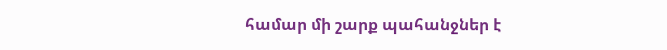համար մի շարք պահանջներ է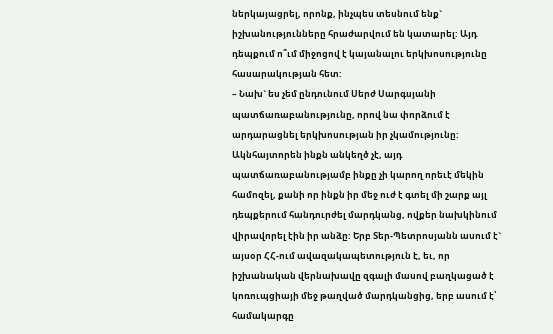ներկայացրել, որոնք, ինչպես տեսնում ենք` իշխանությունները հրաժարվում են կատարել: Այդ դեպքում ո՞ւմ միջոցով է կայանալու երկխոսությունը հասարակության հետ:
– Նախ` ես չեմ ընդունում Սերժ Սարգսյանի պատճառաբանությունը, որով նա փորձում է արդարացնել երկխոսության իր չկամությունը: Ակնհայտորեն ինքն անկեղծ չէ, այդ պատճառաբանությամբ ինքը չի կարող որեւէ մեկին համոզել, քանի որ ինքն իր մեջ ուժ է գտել մի շարք այլ դեպքերում հանդուրժել մարդկանց, ովքեր նախկինում վիրավորել էին իր անձը: Երբ Տեր-Պետրոսյանն ասում է` այսօր ՀՀ-ում ավազակապետություն է, եւ, որ իշխանական վերնախավը զգալի մասով բաղկացած է կոռուպցիայի մեջ թաղված մարդկանցից, երբ ասում է՝ համակարգը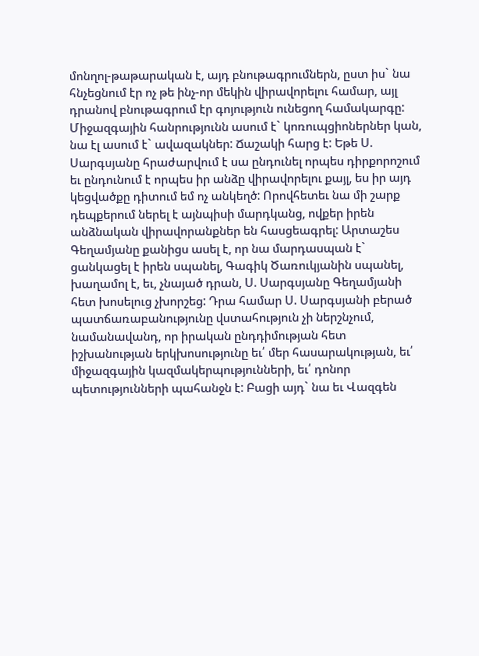մոնղոլ-թաթարական է, այդ բնութագրումներն, ըստ իս` նա հնչեցնում էր ոչ թե ինչ-որ մեկին վիրավորելու համար, այլ դրանով բնութագրում էր գոյություն ունեցող համակարգը: Միջազգային հանրությունն ասում է` կոռուպցիոներներ կան, նա էլ ասում է` ավազակներ: Ճաշակի հարց է: Եթե Ս. Սարգսյանը հրաժարվում է սա ընդունել որպես դիրքորոշում եւ ընդունում է որպես իր անձը վիրավորելու քայլ, ես իր այդ կեցվածքը դիտում եմ ոչ անկեղծ: Որովհետեւ նա մի շարք դեպքերում ներել է այնպիսի մարդկանց, ովքեր իրեն անձնական վիրավորանքներ են հասցեագրել: Արտաշես Գեղամյանը քանիցս ասել է, որ նա մարդասպան է` ցանկացել է իրեն սպանել, Գագիկ Ծառուկյանին սպանել, խաղամոլ է, եւ, չնայած դրան, Ս. Սարգսյանը Գեղամյանի հետ խոսելուց չխորշեց: Դրա համար Ս. Սարգսյանի բերած պատճառաբանությունը վստահություն չի ներշնչում, նամանավանդ, որ իրական ընդդիմության հետ իշխանության երկխոսությունը եւ՛ մեր հասարակության, եւ՛ միջազգային կազմակերպությունների, եւ՛ դոնոր պետությունների պահանջն է: Բացի այդ` նա եւ Վազգեն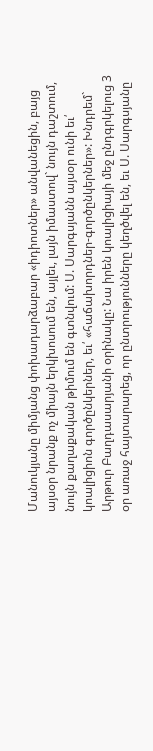Մանուկյանը միմյանց փոխադարձաբար «իդիոտներ» անվանեցին, բայց այսօր նրանք ոչ միայն երկխոսում են, այլեւ, լայն իմաստով` նույն դաշտում, նույն քաղաքական թիմում են գտնվում: Ս. Սարգսյանն այսօր ունի եւ՛ կոալիցիոն գործընկերներ, եւ՛ «հաճախորդներ-գործընկերներ»: Խնդրեմ` Արթուր Բաղդասարյանի օրինակը: Նա իրեն կոալիցիայի մեջ ընդգրկելուց 3 օր առաջ հայտարարեց, որ ընտրությունները կեղծվել են, եւ Ս. Սարգսյանը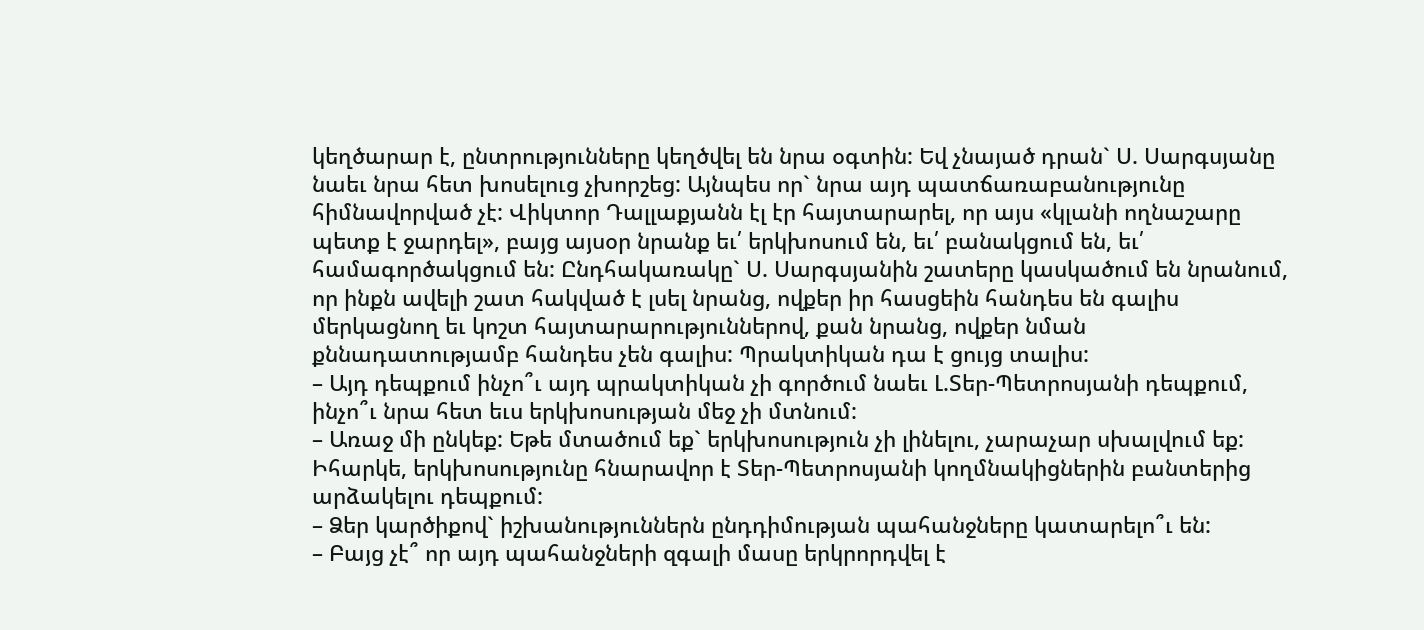կեղծարար է, ընտրությունները կեղծվել են նրա օգտին: Եվ չնայած դրան` Ս. Սարգսյանը նաեւ նրա հետ խոսելուց չխորշեց: Այնպես որ` նրա այդ պատճառաբանությունը հիմնավորված չէ: Վիկտոր Դալլաքյանն էլ էր հայտարարել, որ այս «կլանի ողնաշարը պետք է ջարդել», բայց այսօր նրանք եւ՛ երկխոսում են, եւ՛ բանակցում են, եւ՛ համագործակցում են: Ընդհակառակը` Ս. Սարգսյանին շատերը կասկածում են նրանում, որ ինքն ավելի շատ հակված է լսել նրանց, ովքեր իր հասցեին հանդես են գալիս մերկացնող եւ կոշտ հայտարարություններով, քան նրանց, ովքեր նման քննադատությամբ հանդես չեն գալիս: Պրակտիկան դա է ցույց տալիս:
– Այդ դեպքում ինչո՞ւ այդ պրակտիկան չի գործում նաեւ Լ.Տեր-Պետրոսյանի դեպքում, ինչո՞ւ նրա հետ եւս երկխոսության մեջ չի մտնում:
– Առաջ մի ընկեք: Եթե մտածում եք` երկխոսություն չի լինելու, չարաչար սխալվում եք: Իհարկե, երկխոսությունը հնարավոր է Տեր-Պետրոսյանի կողմնակիցներին բանտերից արձակելու դեպքում:
– Ձեր կարծիքով` իշխանություններն ընդդիմության պահանջները կատարելո՞ւ են:
– Բայց չէ՞ որ այդ պահանջների զգալի մասը երկրորդվել է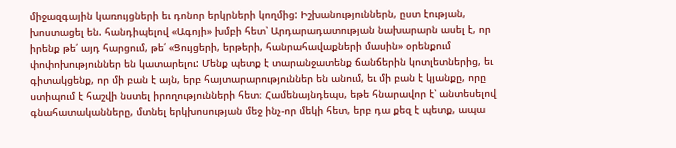միջազգային կառույցների եւ դոնոր երկրների կողմից: Իշխանություններն, ըստ էության, խոստացել են. հանդիպելով «Ագոյի» խմբի հետ՝ Արդարադատության նախարարն ասել է, որ իրենք թե՛ այդ հարցում, թե՛ «Ցույցերի, երթերի, հանրահավաքների մասին» օրենքում փոփոխություններ են կատարելու: Մենք պետք է տարանջատենք ճանճերին կոտլետներից, եւ գիտակցենք, որ մի բան է այն, երբ հայտարարություններ են անում, եւ մի բան է կյանքը, որը ստիպում է հաշվի նստել իրողությունների հետ։ Համենայնդեպս, եթե հնարավոր է՝ անտեսելով գնահատականները, մտնել երկխոսության մեջ ինչ-որ մեկի հետ, երբ դա քեզ է պետք, ապա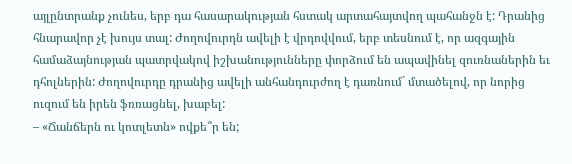այլընտրանք չունես, երբ դա հասարակության հստակ արտահայտվող պահանջն է: Դրանից հնարավոր չէ խույս տալ: Ժողովուրդն ավելի է վրդովվում, երբ տեսնում է, որ ազգային համաձայնության պատրվակով իշխանությունները փորձում են ապավինել զուռնաներին եւ դհոլներին: Ժողովուրդը դրանից ավելի անհանդուրժող է դառնում` մտածելով, որ նորից ուզում են իրեն ֆռռացնել, խաբել:
– «Ճանճերն ու կոտլետն» ովքե՞ր են;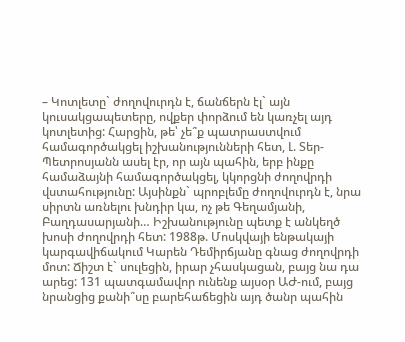– Կոտլետը` ժողովուրդն է, ճանճերն էլ` այն կուսակցապետերը, ովքեր փորձում են կառչել այդ կոտլետից: Հարցին, թե՝ չե՞ք պատրաստվում համագործակցել իշխանությունների հետ, Լ. Տեր-Պետրոսյանն ասել էր, որ այն պահին, երբ ինքը համաձայնի համագործակցել, կկորցնի ժողովրդի վստահությունը: Այսինքն` պրոբլեմը ժողովուրդն է, նրա սիրտն առնելու խնդիր կա, ոչ թե Գեղամյանի, Բաղդասարյանի… Իշխանությունը պետք է անկեղծ խոսի ժողովրդի հետ: 1988թ. Մոսկվայի ենթակայի կարգավիճակում Կարեն Դեմիրճյանը գնաց ժողովրդի մոտ: Ճիշտ է` սուլեցին, իրար չհասկացան, բայց նա դա արեց: 131 պատգամավոր ունենք այսօր ԱԺ-ում, բայց նրանցից քանի՞սը բարեհաճեցին այդ ծանր պահին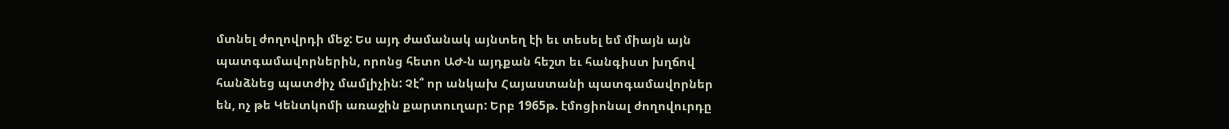մտնել ժողովրդի մեջ: Ես այդ ժամանակ այնտեղ էի եւ տեսել եմ միայն այն պատգամավորներին, որոնց հետո ԱԺ-ն այդքան հեշտ եւ հանգիստ խղճով հանձնեց պատժիչ մամլիչին: Չէ՞ որ անկախ Հայաստանի պատգամավորներ են, ոչ թե Կենտկոմի առաջին քարտուղար: Երբ 1965թ. էմոցիոնալ ժողովուրդը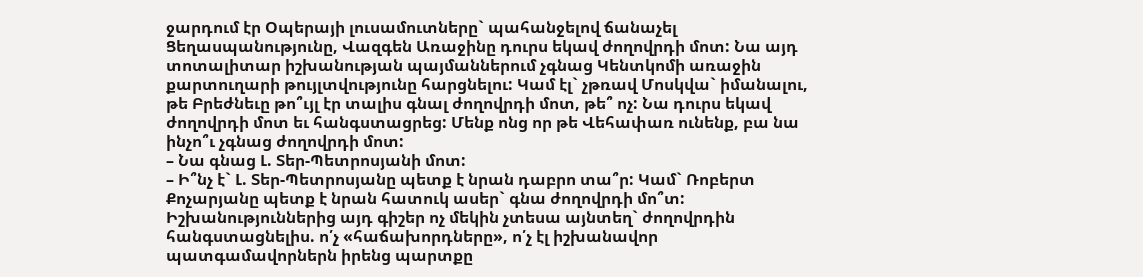ջարդում էր Օպերայի լուսամուտները` պահանջելով ճանաչել Ցեղասպանությունը, Վազգեն Առաջինը դուրս եկավ ժողովրդի մոտ: Նա այդ տոտալիտար իշխանության պայմաններում չգնաց Կենտկոմի առաջին քարտուղարի թույլտվությունը հարցնելու: Կամ էլ` չթռավ Մոսկվա` իմանալու, թե Բրեժնեւը թո՞ւյլ էր տալիս գնալ ժողովրդի մոտ, թե՞ ոչ: Նա դուրս եկավ ժողովրդի մոտ եւ հանգստացրեց: Մենք ոնց որ թե Վեհափառ ունենք, բա նա ինչո՞ւ չգնաց ժողովրդի մոտ:
– Նա գնաց Լ. Տեր-Պետրոսյանի մոտ:
– Ի՞նչ է` Լ. Տեր-Պետրոսյանը պետք է նրան դաբրո տա՞ր: Կամ` Ռոբերտ Քոչարյանը պետք է նրան հատուկ ասեր` գնա ժողովրդի մո՞տ: Իշխանություններից այդ գիշեր ոչ մեկին չտեսա այնտեղ` ժողովրդին հանգստացնելիս. ո՛չ «հաճախորդները», ո՛չ էլ իշխանավոր պատգամավորներն իրենց պարտքը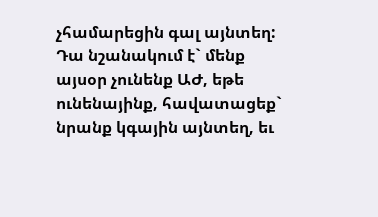չհամարեցին գալ այնտեղ: Դա նշանակում է` մենք այսօր չունենք ԱԺ, եթե ունենայինք, հավատացեք` նրանք կգային այնտեղ, եւ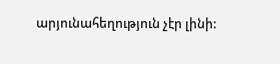արյունահեղություն չէր լինի: